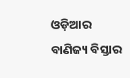ଓଡ଼ିଆର ବାଣିଜ୍ୟ ବିସ୍ତାର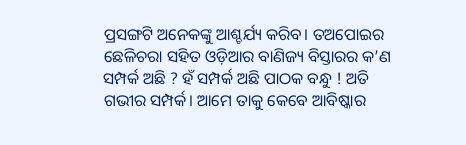ପ୍ରସଙ୍ଗଟି ଅନେକଙ୍କୁ ଆଶ୍ଚର୍ଯ୍ୟ କରିବ। ତଅପୋଇର ଛେଳିଚରା ସହିତ ଓଡ଼ିଆର ବାଣିଜ୍ୟ ବିସ୍ତାରର କ’ଣ ସମ୍ପର୍କ ଅଛି ? ହଁ ସମ୍ପର୍କ ଅଛି ପାଠକ ବନ୍ଧୁ ! ଅତି ଗଭୀର ସମ୍ପର୍କ। ଆମେ ତାକୁ କେବେ ଆବିଷ୍କାର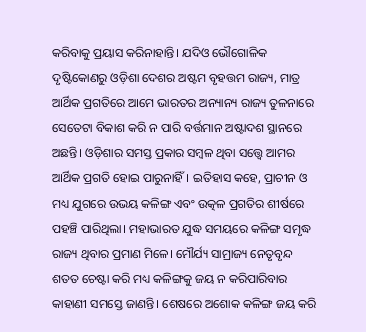କରିବାକୁ ପ୍ରୟାସ କରିନାହାନ୍ତି। ଯଦିଓ ଭୌଗୋଳିକ ଦୃଷ୍ଟିକୋଣରୁ ଓଡ଼ିଶା ଦେଶର ଅଷ୍ଟମ ବୃହତ୍ତମ ରାଜ୍ୟ, ମାତ୍ର ଆର୍ଥିକ ପ୍ରଗତିରେ ଆମେ ଭାରତର ଅନ୍ୟାନ୍ୟ ରାଜ୍ୟ ତୁଳନାରେ ସେତେଟା ବିକାଶ କରି ନ ପାରି ବର୍ତ୍ତମାନ ଅଷ୍ଟାଦଶ ସ୍ଥାନରେ ଅଛନ୍ତି। ଓଡ଼ିଶାର ସମସ୍ତ ପ୍ରକାର ସମ୍ବଳ ଥିବା ସତ୍ତ୍ୱେ ଆମର ଆର୍ଥିକ ପ୍ରଗତି ହୋଇ ପାରୁନାହିଁ। ଇତିହାସ କହେ, ପ୍ରାଚୀନ ଓ ମଧ୍ୟ ଯୁଗରେ ଉଭୟ କଳିଙ୍ଗ ଏବଂ ଉତ୍କଳ ପ୍ରଗତିର ଶୀର୍ଷରେ ପହଞ୍ଚି ପାରିଥିଲା। ମହାଭାରତ ଯୁଦ୍ଧ ସମୟରେ କଳିଙ୍ଗ ସମୃଦ୍ଧ ରାଜ୍ୟ ଥିବାର ପ୍ରମାଣ ମିଳେ। ମୌର୍ଯ୍ୟ ସାମ୍ରାଜ୍ୟ ନେତୃବୃନ୍ଦ ଶତତ ଚେଷ୍ଟା କରି ମଧ୍ୟ କଳିଙ୍ଗକୁ ଜୟ ନ କରିପାରିବାର କାହାଣୀ ସମସ୍ତେ ଜାଣନ୍ତି। ଶେଷରେ ଅଶୋକ କଳିଙ୍ଗ ଜୟ କରି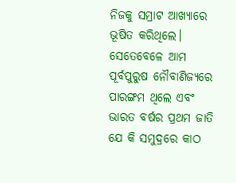ନିଜକୁ ସମ୍ରାଟ ଆଖ୍ୟାରେ ଭୂଷିତ କରିଥିଲେ। ସେତେବେଳେ ଆମ ପୂର୍ବପୁରୁଷ ନୌବାଣିଜ୍ୟରେ ପାରଙ୍ଗମ ଥିଲେ ଏବଂ ଭାରତ ବର୍ଷର ପ୍ରଥମ ଜାତି ଯେ କି ସମୁଦ୍ରରେ କାଠ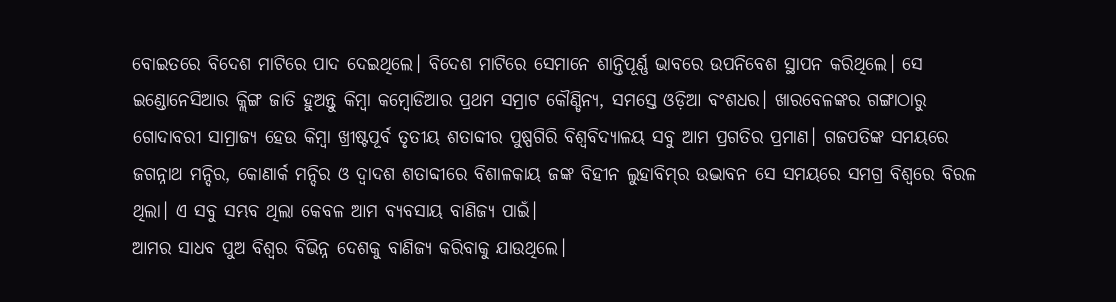ବୋଇତରେ ବିଦେଶ ମାଟିରେ ପାଦ ଦେଇଥିଲେ। ବିଦେଶ ମାଟିରେ ସେମାନେ ଶାନ୍ତିପୂର୍ଣ୍ଣ ଭାବରେ ଉପନିବେଶ ସ୍ଥାପନ କରିଥିଲେ। ସେ ଇଣ୍ଡୋନେସିଆର କ୍ଲିଙ୍ଗ ଜାତି ହୁଅନ୍ତୁ କିମ୍ବା କମ୍ବୋଡିଆର ପ୍ରଥମ ସମ୍ରାଟ କୌଣ୍ଡିନ୍ୟ, ସମସ୍ତେ ଓଡ଼ିଆ ବଂଶଧର। ଖାରବେଳଙ୍କର ଗଙ୍ଗାଠାରୁ ଗୋଦାବରୀ ସାମ୍ରାଜ୍ୟ ହେଉ କିମ୍ବା ଖ୍ରୀଷ୍ଟପୂର୍ବ ତୃତୀୟ ଶତାବ୍ଦୀର ପୁଷ୍ପଗିରି ବିଶ୍ୱବିଦ୍ୟାଳୟ ସବୁ ଆମ ପ୍ରଗତିର ପ୍ରମାଣ। ଗଜପତିଙ୍କ ସମୟରେ ଜଗନ୍ନାଥ ମନ୍ଦିର, କୋଣାର୍କ ମନ୍ଦିର ଓ ଦ୍ୱାଦଶ ଶତାବ୍ଦୀରେ ବିଶାଳକାୟ ଜଙ୍କ ବିହୀନ ଲୁହାବିମ୍‌ର ଉଦ୍ଭାବନ ସେ ସମୟରେ ସମଗ୍ର ବିଶ୍ୱରେ ବିରଳ ଥିଲା। ଏ ସବୁ ସମ୍ଭବ ଥିଲା କେବଳ ଆମ ବ୍ୟବସାୟ ବାଣିଜ୍ୟ ପାଇଁ।
ଆମର ସାଧବ ପୁଅ ବିଶ୍ୱର ବିଭିନ୍ନ ଦେଶକୁ ବାଣିଜ୍ୟ କରିବାକୁ ଯାଉଥିଲେ।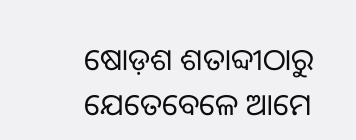ଷୋଡ଼ଶ ଶତାବ୍ଦୀଠାରୁ ଯେତେବେଳେ ଆମେ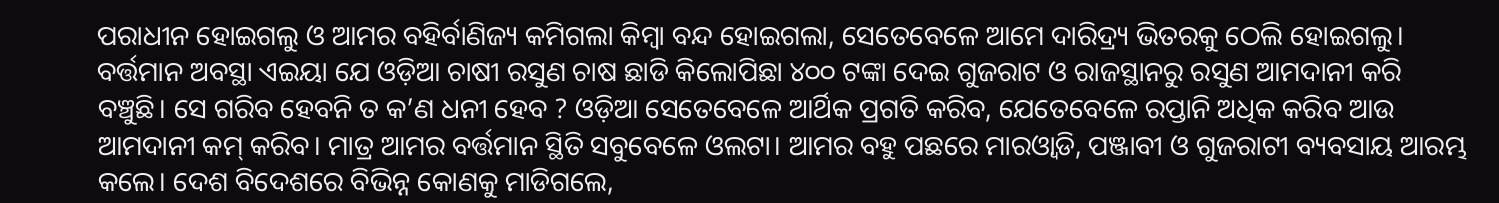ପରାଧୀନ ହୋଇଗଲୁ ଓ ଆମର ବହିର୍ବାଣିଜ୍ୟ କମିଗଲା କିମ୍ବା ବନ୍ଦ ହୋଇଗଲା, ସେତେବେଳେ ଆମେ ଦାରିଦ୍ର୍ୟ ଭିତରକୁ ଠେଲି ହୋଇଗଲୁ। ବର୍ତ୍ତମାନ ଅବସ୍ଥା ଏଇୟା ଯେ ଓଡ଼ିଆ ଚାଷୀ ରସୁଣ ଚାଷ ଛାଡି କିଲୋପିଛା ୪୦୦ ଟଙ୍କା ଦେଇ ଗୁଜରାଟ ଓ ରାଜସ୍ଥାନରୁ ରସୁଣ ଆମଦାନୀ କରି ବଞ୍ଚୁଛି। ସେ ଗରିବ ହେବନି ତ କ’ଣ ଧନୀ ହେବ ? ଓଡ଼ିଆ ସେତେବେଳେ ଆର୍ଥିକ ପ୍ରଗତି କରିବ, ଯେତେବେଳେ ରପ୍ତାନି ଅଧିକ କରିବ ଆଉ ଆମଦାନୀ କମ୍‌ କରିବ। ମାତ୍ର ଆମର ବର୍ତ୍ତମାନ ସ୍ଥିତି ସବୁବେଳେ ଓଲଟା। ଆମର ବହୁ ପଛରେ ମାରଓ୍ବାଡି, ପଞ୍ଜାବୀ ଓ ଗୁଜରାଟୀ ବ୍ୟବସାୟ ଆରମ୍ଭ କଲେ। ଦେଶ ବିଦେଶରେ ବିଭିନ୍ନ କୋଣକୁ ମାଡିଗଲେ,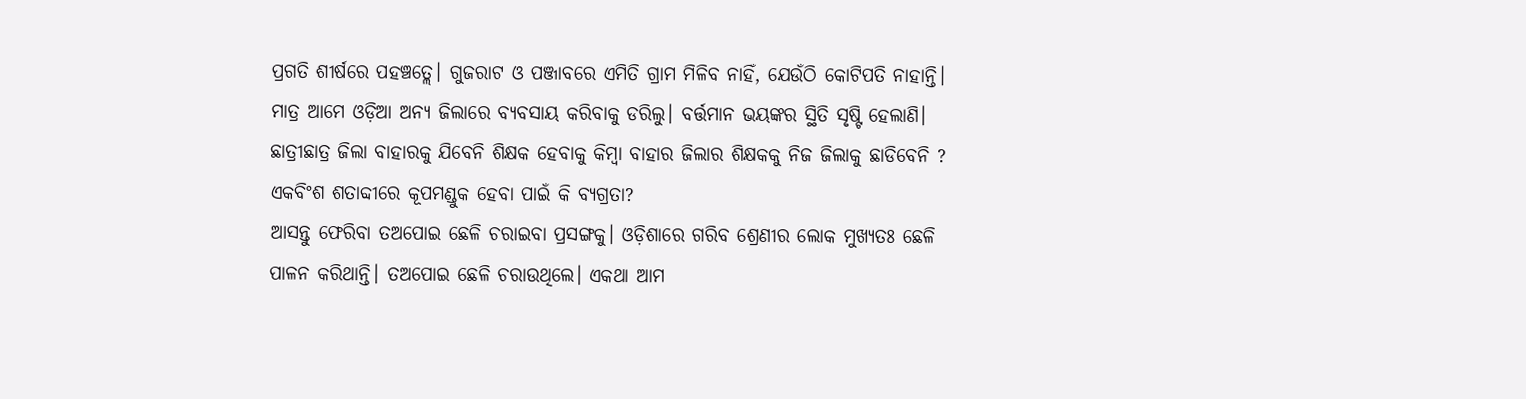ପ୍ରଗତି ଶୀର୍ଷରେ ପହଞ୍ଚତ୍ଲେ। ଗୁଜରାଟ ଓ ପଞ୍ଜାବରେ ଏମିତି ଗ୍ରାମ ମିଳିବ ନାହିଁ, ଯେଉଁଠି କୋଟିପତି ନାହାନ୍ତି। ମାତ୍ର ଆମେ ଓଡ଼ିଆ ଅନ୍ୟ ଜିଲାରେ ବ୍ୟବସାୟ କରିବାକୁ ଡରିଲୁ। ବର୍ତ୍ତମାନ ଭୟଙ୍କର ସ୍ଥିତି ସୃଷ୍ଟି ହେଲାଣି। ଛାତ୍ରୀଛାତ୍ର ଜିଲା ବାହାରକୁ ଯିବେନି ଶିକ୍ଷକ ହେବାକୁ କିମ୍ବା ବାହାର ଜିଲାର ଶିକ୍ଷକକୁ ନିଜ ଜିଲାକୁ ଛାଡିବେନି ? ଏକବିଂଶ ଶତାବ୍ଦୀରେ କୂପମଣ୍ଡୁକ ହେବା ପାଇଁ କି ବ୍ୟଗ୍ରତା?
ଆସନ୍ତୁ ଫେରିବା ତଅପୋଇ ଛେଳି ଚରାଇବା ପ୍ରସଙ୍ଗକୁ। ଓଡ଼ିଶାରେ ଗରିବ ଶ୍ରେଣୀର ଲୋକ ମୁଖ୍ୟତଃ ଛେଳି ପାଳନ କରିଥାନ୍ତି। ତଅପୋଇ ଛେଳି ଚରାଉଥିଲେ। ଏକଥା ଆମ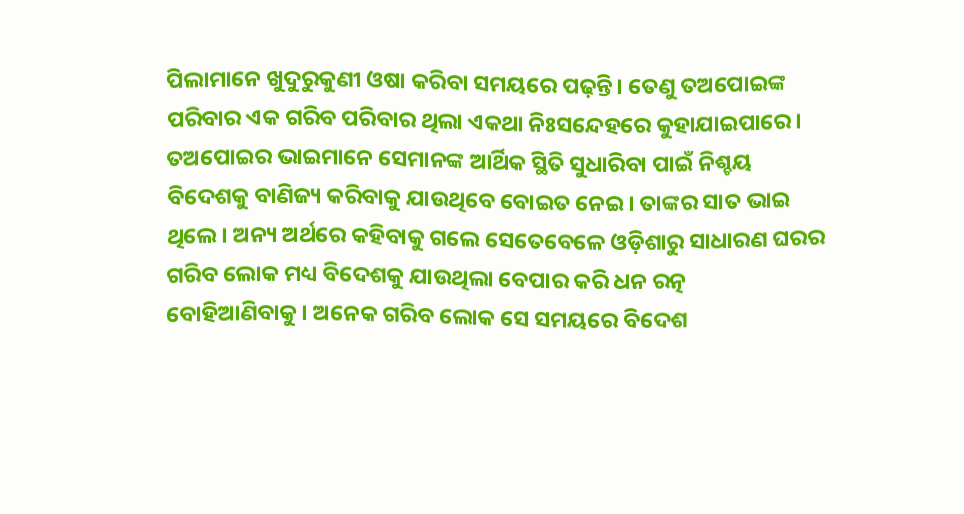ପିଲାମାନେ ଖୁଦୁରୁକୁଣୀ ଓଷା କରିବା ସମୟରେ ପଢ଼ନ୍ତି। ତେଣୁ ତଅପୋଇଙ୍କ ପରିବାର ଏକ ଗରିବ ପରିବାର ଥିଲା ଏକଥା ନିଃସନ୍ଦେହରେ କୁହାଯାଇପାରେ। ତଅପୋଇର ଭାଇମାନେ ସେମାନଙ୍କ ଆର୍ଥିକ ସ୍ଥିତି ସୁଧାରିବା ପାଇଁ ନିଶ୍ଚୟ ବିଦେଶକୁ ବାଣିଜ୍ୟ କରିବାକୁ ଯାଉଥିବେ ବୋଇତ ନେଇ। ତାଙ୍କର ସାତ ଭାଇ ଥିଲେ। ଅନ୍ୟ ଅର୍ଥରେ କହିବାକୁ ଗଲେ ସେତେବେଳେ ଓଡ଼ିଶାରୁ ସାଧାରଣ ଘରର ଗରିବ ଲୋକ ମଧ୍ୟ ବିଦେଶକୁ ଯାଉଥିଲା ବେପାର କରି ଧନ ରତ୍ନ ବୋହିଆଣିବାକୁ। ଅନେକ ଗରିବ ଲୋକ ସେ ସମୟରେ ବିଦେଶ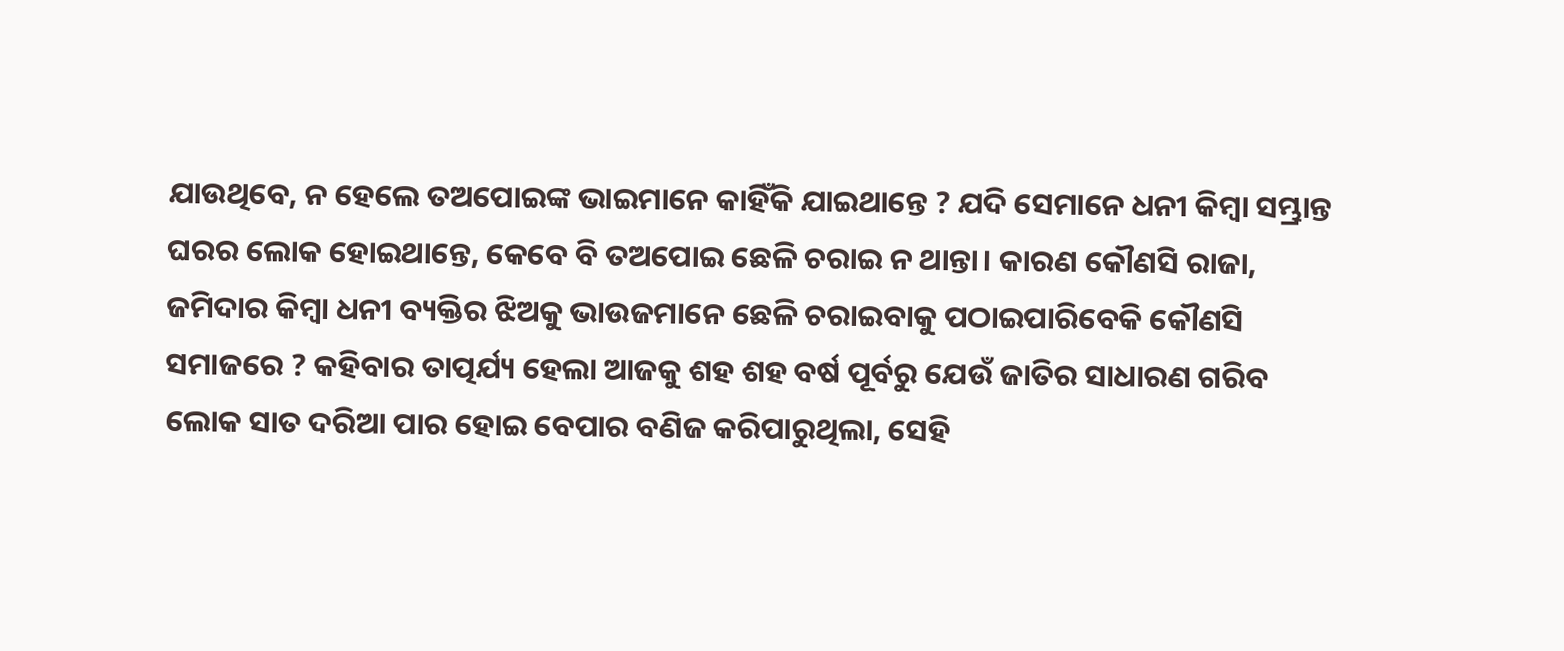ଯାଉଥିବେ, ନ ହେଲେ ତଅପୋଇଙ୍କ ଭାଇମାନେ କାହିଁକି ଯାଇଥାନ୍ତେ ? ଯଦି ସେମାନେ ଧନୀ କିମ୍ବା ସମ୍ଭ୍ରାନ୍ତ ଘରର ଲୋକ ହୋଇଥାନ୍ତେ, କେବେ ବି ତଅପୋଇ ଛେଳି ଚରାଇ ନ ଥାନ୍ତା। କାରଣ କୌଣସି ରାଜା, ଜମିଦାର କିମ୍ବା ଧନୀ ବ୍ୟକ୍ତିର ଝିଅକୁ ଭାଉଜମାନେ ଛେଳି ଚରାଇବାକୁ ପଠାଇପାରିବେକି କୌଣସି ସମାଜରେ ? କହିବାର ତାତ୍ପର୍ଯ୍ୟ ହେଲା ଆଜକୁ ଶହ ଶହ ବର୍ଷ ପୂର୍ବରୁ ଯେଉଁ ଜାତିର ସାଧାରଣ ଗରିବ ଲୋକ ସାତ ଦରିଆ ପାର ହୋଇ ବେପାର ବଣିଜ କରିପାରୁଥିଲା, ସେହି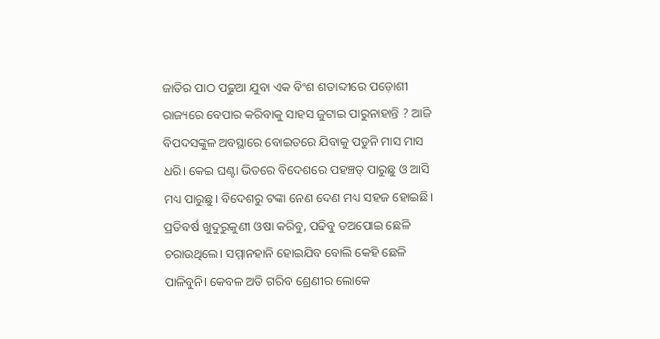ଜାତିର ପାଠ ପଢୁଆ ଯୁବା ଏକ ବିଂଶ ଶତାବ୍ଦୀରେ ପଡ଼ୋଶୀ ରାଜ୍ୟରେ ବେପାର କରିବାକୁ ସାହସ ଜୁଟାଇ ପାରୁନାହାନ୍ତି ? ଆଜି ବିପଦସଙ୍କୁଳ ଅବସ୍ଥାରେ ବୋଇତରେ ଯିବାକୁ ପଡୁନି ମାସ ମାସ ଧରି। କେଇ ଘଣ୍ଟା ଭିତରେ ବିଦେଶରେ ପହଞ୍ଚତ୍ ପାରୁଛୁ ଓ ଆସି ମଧ୍ୟ ପାରୁଛୁ। ବିଦେଶରୁ ଟଙ୍କା ନେଣ ଦେଣ ମଧ୍ୟ ସହଜ ହୋଇଛି। ପ୍ରତିବର୍ଷ ଖୁଦୁରୁକୁଣୀ ଓଷା କରିବୁ, ପଢିବୁ ତଅପୋଇ ଛେଳି ଚରାଉଥିଲେ। ସମ୍ମାନହାନି ହୋଇଯିବ ବୋଲି କେହି ଛେଳି ପାଳିବୁନି। କେବଳ ଅତି ଗରିବ ଶ୍ରେଣୀର ଲୋକେ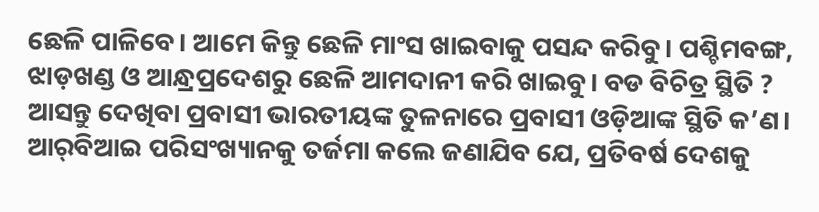ଛେଳି ପାଳିବେ। ଆମେ କିନ୍ତୁ ଛେଳି ମାଂସ ଖାଇବାକୁ ପସନ୍ଦ କରିବୁ। ପଶ୍ଚିମବଙ୍ଗ, ଝାଡ଼ଖଣ୍ଡ ଓ ଆନ୍ଧ୍ରପ୍ରଦେଶରୁ ଛେଳି ଆମଦାନୀ କରି ଖାଇବୁ। ବଡ ବିଚିତ୍ର ସ୍ଥିତି ?
ଆସନ୍ତୁ ଦେଖିବା ପ୍ରବାସୀ ଭାରତୀୟଙ୍କ ତୁଳନାରେ ପ୍ରବାସୀ ଓଡ଼ିଆଙ୍କ ସ୍ଥିତି କ’ଣ। ଆର୍‌ବିଆଇ ପରିସଂଖ୍ୟାନକୁ ତର୍ଜମା କଲେ ଜଣାଯିବ ଯେ, ପ୍ରତିବର୍ଷ ଦେଶକୁ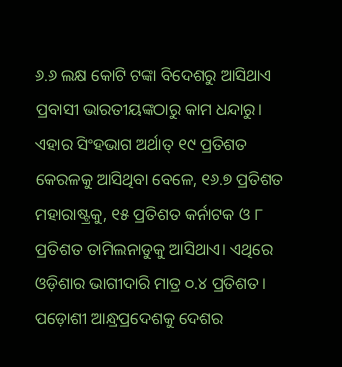୬.୬ ଲକ୍ଷ କୋଟି ଟଙ୍କା ବିଦେଶରୁ ଆସିଥାଏ ପ୍ରବାସୀ ଭାରତୀୟଙ୍କଠାରୁ କାମ ଧନ୍ଦାରୁ। ଏହାର ସିଂହଭାଗ ଅର୍ଥାତ୍‌ ୧୯ ପ୍ରତିଶତ କେରଳକୁ ଆସିଥିବା ବେଳେ, ୧୬.୭ ପ୍ରତିଶତ ମହାରାଷ୍ଟ୍ରକୁ, ୧୫ ପ୍ରତିଶତ କର୍ନାଟକ ଓ ୮ ପ୍ରତିଶତ ତାମିଲନାଡୁକୁ ଆସିଥାଏ। ଏଥିରେ ଓଡ଼ିଶାର ଭାଗୀଦାରି ମାତ୍ର ୦.୪ ପ୍ରତିଶତ। ପଡ଼ୋଶୀ ଆନ୍ଧ୍ରପ୍ରଦେଶକୁ ଦେଶର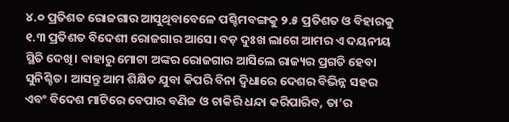୪.୦ ପ୍ରତିଶତ ରୋଜଗାର ଆସୁଥିବାବେଳେ ପଶ୍ଚିମବଙ୍ଗକୁ ୨.୫ ପ୍ରତିଶତ ଓ ବିହାରକୁ ୧.୩ ପ୍ରତିଶତ ବିଦେଶୀ ରୋଜଗାର ଆସେ। ବଡ଼ ଦୁଃଖ ଲାଗେ ଆମର ଏ ଦୟନୀୟ ସ୍ଥିତି ଦେଖି। ବାହାରୁ ମୋଟା ଅଙ୍କର ରୋଜଗାର ଆସିଲେ ରାଜ୍ୟର ପ୍ରଗତି ହେବା ସୁନିଶ୍ଚିତ। ଆସନ୍ତୁ ଆମ ଶିକ୍ଷିତ ଯୁବା କିପରି ବିନା ଦ୍ୱିଧାରେ ଦେଶର ବିଭିନ୍ନ ସହର ଏବଂ ବିଦେଶ ମାଟିରେ ବେପାର ବଣିଜ ଓ ଚାକିରି ଧନ୍ଦା କରିପାରିବ, ତା’ର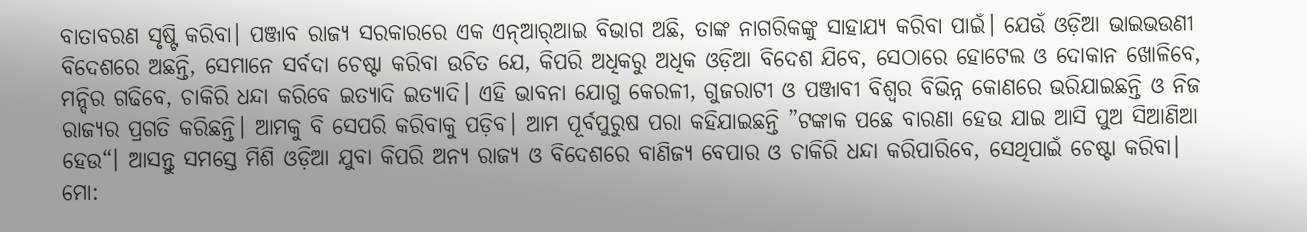ବାତାବରଣ ସୃଷ୍ଟି କରିବା। ପଞ୍ଜାବ ରାଜ୍ୟ ସରକାରରେ ଏକ ଏନ୍‌ଆର୍‌ଆଇ ବିଭାଗ ଅଛି, ତାଙ୍କ ନାଗରିକଙ୍କୁ ସାହାଯ୍ୟ କରିବା ପାଇଁ। ଯେଉଁ ଓଡ଼ିଆ ଭାଇଭଉଣୀ ବିଦେଶରେ ଅଛନ୍ତି, ସେମାନେ ସର୍ବଦା ଚେଷ୍ଟା କରିବା ଉଚିତ ଯେ, କିପରି ଅଧିକରୁ ଅଧିକ ଓଡ଼ିଆ ବିଦେଶ ଯିବେ, ସେଠାରେ ହୋଟେଲ ଓ ଦୋକାନ ଖୋଳିବେ, ମନ୍ଦିର ଗଢିବେ, ଚାକିରି ଧନ୍ଦା କରିବେ ଇତ୍ୟାଦି ଇତ୍ୟାଦି। ଏହି ଭାବନା ଯୋଗୁ କେରଳୀ, ଗୁଜରାଟୀ ଓ ପଞ୍ଜାବୀ ବିଶ୍ୱର ବିଭିନ୍ନ କୋଣରେ ଭରିଯାଇଛନ୍ତି ଓ ନିଜ ରାଜ୍ୟର ପ୍ରଗତି କରିଛନ୍ତି। ଆମକୁ ବି ସେପରି କରିବାକୁ ପଡ଼ିବ। ଆମ ପୂର୍ବପୁରୁଷ ପରା କହିଯାଇଛନ୍ତି ”ଟଙ୍କାକ ପଛେ ବାରଣା ହେଉ ଯାଇ ଆସି ପୁଅ ସିଆଣିଆ ହେଉ“। ଆସନ୍ତୁ ସମସ୍ତେ ମିଶି ଓଡ଼ିଆ ଯୁବା କିପରି ଅନ୍ୟ ରାଜ୍ୟ ଓ ବିଦେଶରେ ବାଣିଜ୍ୟ ବେପାର ଓ ଚାକିରି ଧନ୍ଦା କରିପାରିବେ, ସେଥିପାଇଁ ଚେଷ୍ଟା କରିବା।
ମୋ: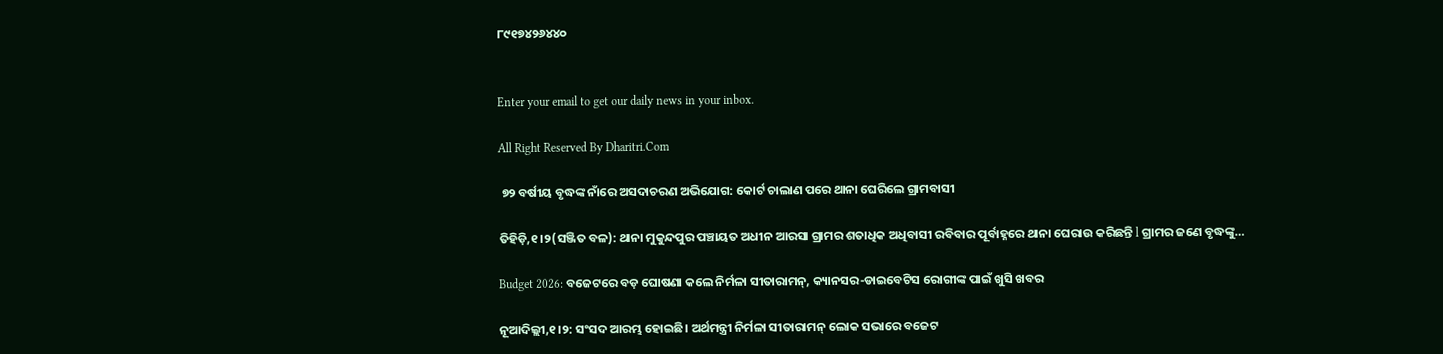୮୯୧୭୪୨୬୪୪୦


Enter your email to get our daily news in your inbox.

All Right Reserved By Dharitri.Com

 ୭୨ ବର୍ଷୀୟ ବୃଦ୍ଧଙ୍କ ନାଁରେ ଅସଦାଚରଣ ଅଭିଯୋଗ: କୋର୍ଟ ଚାଲାଣ ପରେ ଥାନା ଘେରିଲେ ଗ୍ରାମବାସୀ

ତିହିଡ଼ି,୧।୨(ସଞ୍ଜିତ ବଳ): ଥାନା ମୁକୁନ୍ଦପୁର ପଞ୍ଚାୟତ ଅଧୀନ ଆରସା ଗ୍ରାମର ଶତାଧିକ ଅଧିବାସୀ ରବିବାର ପୂର୍ବାହ୍ନରେ ଥାନା ଘେରାଉ କରିଛନ୍ତି l ଗ୍ରାମର ଜଣେ ବୃଦ୍ଧଙ୍କୁ…

Budget 2026: ବଜେଟରେ ବଡ଼ ଘୋଷଣା କଲେ ନିର୍ମଳା ସୀତାରାମନ୍‌, କ୍ୟାନସର-ଡାଇବେଟିସ ରୋଗୀଙ୍କ ପାଇଁ ଖୁସି ଖବର

ନୂଆଦିଲ୍ଲୀ,୧।୨: ସଂସଦ ଆରମ୍ଭ ହୋଇଛି। ଅର୍ଥମନ୍ତ୍ରୀ ନିର୍ମଳା ସୀତାରାମନ୍‌ ଲୋକ ସଭାରେ ବଜେଟ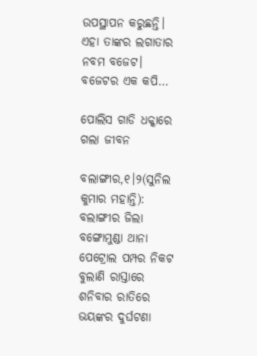ଉପସ୍ଥାପନ କରୁଛନ୍ତି। ଏହା ତାଙ୍କର ଲଗାତାର ନବମ ବଜେଟ। ବଜେଟର ଏକ କପି…

ପୋଲିସ ଗାଡି ଧକ୍କାରେ ଗଲା ଜୀବନ

ବଲାଙ୍ଗୀର,୧।୨(ସୁନିଲ କୁମାର ମହାନ୍ତି): ବଲାଙ୍ଗୀର ଜିଲା ବଙ୍ଗୋମୁଣ୍ଡା ଥାନା ପେଟ୍ରୋଲ ପମ୍ପର ନିକଟ ବୁଲାଣି ରାସ୍ତାରେ ଶନିବାର ରାତିରେ ଭୟଙ୍କର ଦୁର୍ଘଟଣା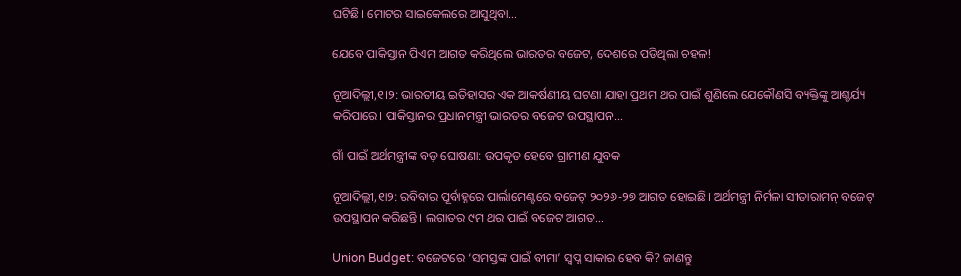ଘଟିଛି। ମୋଟର ସାଇକେଲରେ ଆସୁଥିବା…

ଯେବେ ପାକିସ୍ତାନ ପିଏମ ଆଗତ କରିଥିଲେ ଭାରତର ବଜେଟ, ଦେଶରେ ପଡିଥିଲା ଚହଳ!

ନୂଆଦିଲ୍ଲୀ,୧।୨: ଭାରତୀୟ ଇତିହାସର ଏକ ଆକର୍ଷଣୀୟ ଘଟଣା ଯାହା ପ୍ରଥମ ଥର ପାଇଁ ଶୁଣିଲେ ଯେକୌଣସି ବ୍ୟକ୍ତିଙ୍କୁ ଆଶ୍ଚର୍ଯ୍ୟ କରିପାରେ। ପାକିସ୍ତାନର ପ୍ରଧାନମନ୍ତ୍ରୀ ଭାରତର ବଜେଟ ଉପସ୍ଥାପନ…

ଗାଁ ପାଇଁ ଅର୍ଥମନ୍ତ୍ରୀଙ୍କ ବଡ଼ ଘୋଷଣା: ଉପକୃତ ହେବେ ଗ୍ରାମୀଣ ଯୁବକ

ନୂଆଦିଲ୍ଲୀ,୧ା୨: ରବିବାର ପୂର୍ବାହ୍ନରେ ପାର୍ଲାମେଣ୍ଟରେ ବଜେଟ୍‌ ୨୦୨୬-୨୭ ଆଗତ ହୋଇଛି। ଅର୍ଥମନ୍ତ୍ରୀ ନିର୍ମଳା ସୀତାରାମନ୍‌ ବଜେଟ୍‌ ଉପସ୍ଥାପନ କରିଛନ୍ତି। ଲଗାତର ୯ମ ଥର ପାଇଁ ବଜେଟ ଆଗତ…

Union Budget: ବଜେଟରେ ‘ସମସ୍ତଙ୍କ ପାଇଁ ବୀମା’ ସ୍ବପ୍ନ ସାକାର ହେବ କି? ଜାଣନ୍ତୁ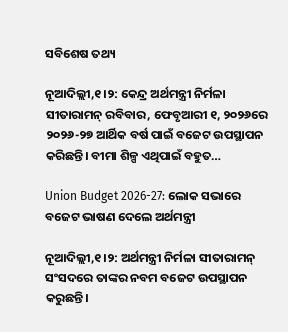ସବିଶେଷ ତଥ୍ୟ

ନୂଆଦିଲ୍ଲୀ,୧।୨: କେନ୍ଦ୍ର ଅର୍ଥମନ୍ତ୍ରୀ ନିର୍ମଳା ସୀତାରାମନ୍‌ ରବିବାର, ଫେବୃଆରୀ ୧, ୨୦୨୬ରେ ୨୦୨୬-୨୭ ଆର୍ଥିକ ବର୍ଷ ପାଇଁ ବଜେଟ ଉପସ୍ଥାପନ କରିଛନ୍ତି। ବୀମା ଶିଳ୍ପ ଏଥିପାଇଁ ବହୁତ…

Union Budget 2026-27: ଲୋକ ସଭାରେ ବଜେଟ ଭାଷଣ ଦେଲେ ଅର୍ଥମନ୍ତ୍ରୀ

ନୂଆଦିଲ୍ଲୀ,୧।୨: ଅର୍ଥମନ୍ତ୍ରୀ ନିର୍ମଳା ସୀତାରାମନ୍‌ ସଂସଦରେ ତାଙ୍କର ନବମ ବଜେଟ ଉପସ୍ଥାପନ କରୁଛନ୍ତି।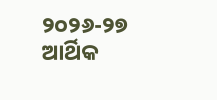୨୦୨୬-୨୭ ଆର୍ଥିକ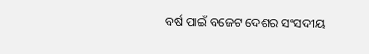ବର୍ଷ ପାଇଁ ବଜେଟ ଦେଶର ସଂସଦୀୟ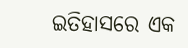ଇତିହାସରେ ଏକ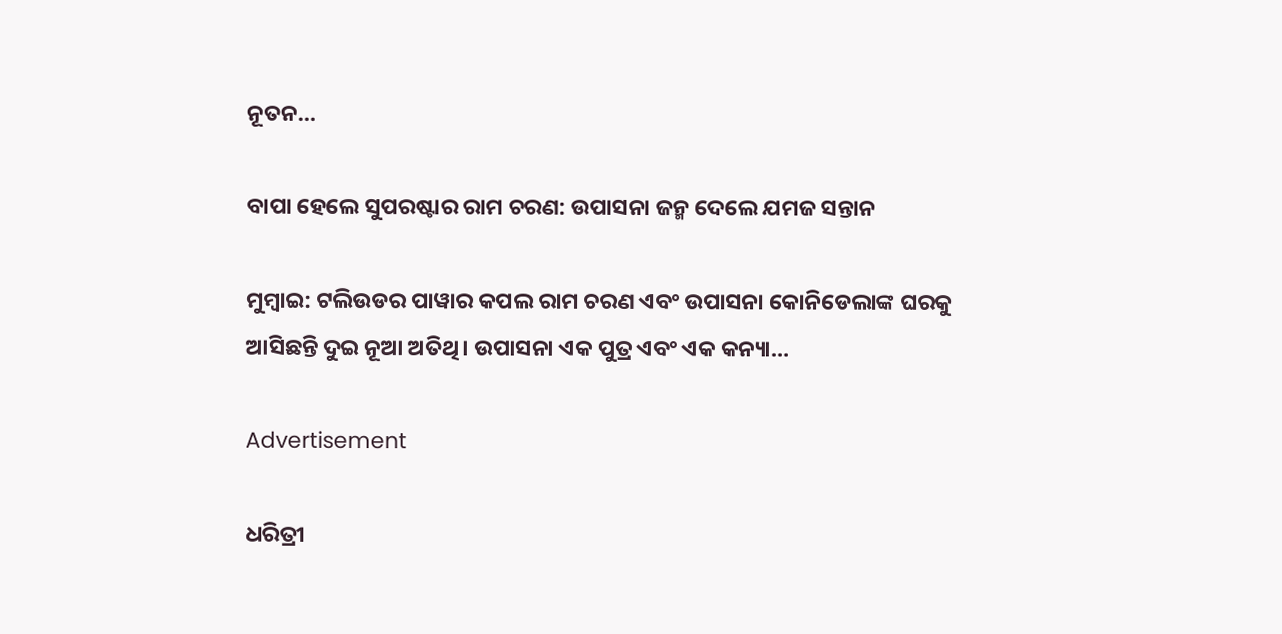ନୂତନ…

ବାପା ହେଲେ ସୁପରଷ୍ଟାର ରାମ ଚରଣ: ଉପାସନା ଜନ୍ମ ଦେଲେ ଯମଜ ସନ୍ତାନ

ମୁମ୍ବାଇ: ଟଲିଉଡର ପାୱାର କପଲ ରାମ ଚରଣ ଏବଂ ଉପାସନା କୋନିଡେଲାଙ୍କ ଘରକୁ ଆସିଛନ୍ତି ଦୁଇ ନୂଆ ଅତିଥି। ଉପାସନା ଏକ ପୁତ୍ର ଏବଂ ଏକ କନ୍ୟା…

Advertisement

ଧରିତ୍ରୀ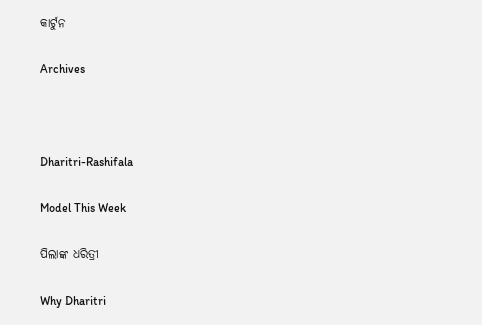କାର୍ଟୁନ

Archives



Dharitri-Rashifala

Model This Week

ପିଲାଙ୍କ ଧରିତ୍ରୀ

Why Dharitri